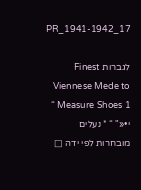PR_1941-1942_17

לגברות Finest Viennese Mede to Measure Shoes 1 “ י•«" “ * נעלים מובחרות לפי ידה □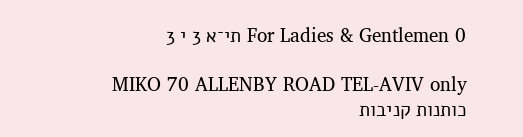For Ladies & Gentlemen 0 תי־א 3 י 3

MIKO 70 ALLENBY ROAD TEL-AVIV only כותנות קניבות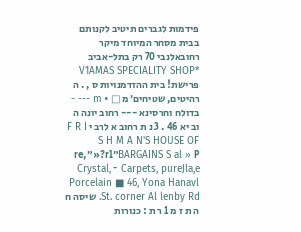פידמות לגברים תיטיב לקנותם בבית מסחר המיוחד מיקר רחובאלנבי 70 רק בתל-אביב *V1AMAS SPECIALITY SHOP פרישת! בית ההזדמנויות ס , . ה רהיטים, שטיחים׳ מ □ • m --- - בדולח וחרסינא --- רחוב יונה ה וב יא 46 . 3 נ ת רחוב א לרב י F R I S H M A N'S HOUSE OF BARGAINS S al » P״rl?«״re, Carpets, pureJla,e ־ Crystal, Porcelain ■ 46, Yona Hanavl St. corner Al lenby Rd. שיסה ח ה ת ז מ 1 ר ת : כנורות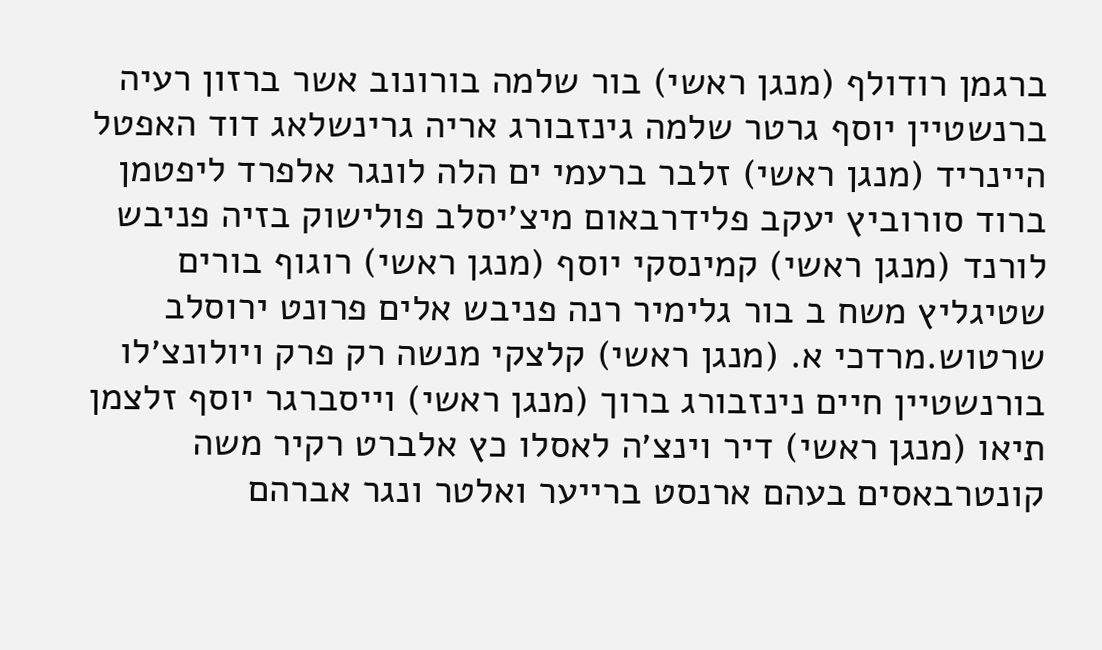ברגמן רודולף (מנגן ראשי) בור שלמה בורונוב אשר ברזון רעיה ברנשטיין יוסף גרטר שלמה גינזבורג אריה גרינשלאג דוד האפטל היינריד (מנגן ראשי) זלבר ברעמי ים הלה לונגר אלפרד ליפטמן ברוד סורוביץ יעקב פלידרבאום מיצ׳יסלב פולישוק בזיה פניבש לורנד (מנגן ראשי) קמינסקי יוסף (מנגן ראשי) רוגוף בורים שטיגליץ משח ב בור גלימיר רנה פניבש אלים פרונט ירוסלב שרטוש.מרדכי א. (מנגן ראשי) קלצקי מנשה רק פרק ויולונצ׳לו בורנשטיין חיים נינזבורג ברוך (מנגן ראשי) וייסברגר יוסף זלצמן תיאו (מנגן ראשי) דיר וינצ׳ה לאסלו כץ אלברט רקיר משה קונטרבאסים בעהם ארנסט ברייער ואלטר ונגר אברהם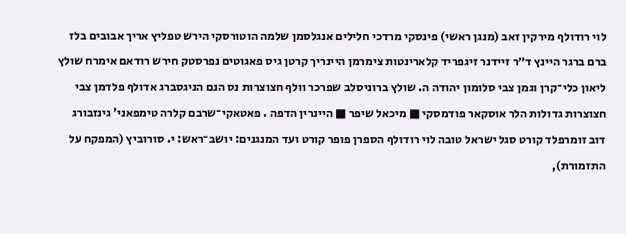לוי רודולף מירקין זאב (מנגן ראשי) פינסקי מרדכי חלילים אנגלסמן שלמה הוטורסקי הירש טפליץ אריך אבובים בלז ברם ברגר היינץ ד״ר זיידנר זיגפריד קלארינטות צימרמן היינריך קרטן גיס פאגוטים נפרסטק חירש רודאם אימרח שולץ ליאון כלי־קרן וגמן צבי סלומון יהודה ה. שולץ ברוניסלב שפרכר וולף חצוצרות נס הנם הניגסברג אדולף פלדמן צבי חצוצרות גדולות הלר אוסקאר פודמסקי ■ מיכאל שיפר ■ היינרין הדפה . פאטאקי־שרבם קלרה טימפאני' גינזבורג דוב זומרפלד קורט סגל ישראל טובה לוי רודולף הספרן פופר קורט ועד המנגנים: יושב־ראש: י. סורוביץ (המפקח על התזמורת),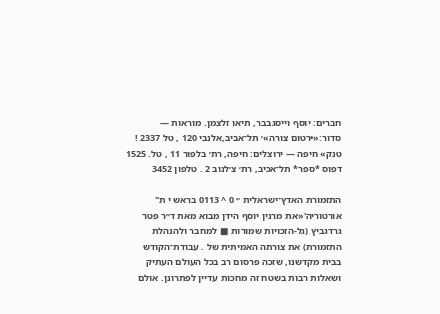חברים: יוסף וייסגבבר, תיאו זלצמן. מוראות — סדור:«•רטום צורה»׳ תל־אביב,אלנבי 120 , טל 2337 ! טנק» חיפה — ירוצלים: חיפה, רת׳ בלפור 11 , טל. 1525 דפוס *ספר* תל־אכיב, רת׳ צ׳לנוב 2 . טלפון 3452

התזמורת האדץ־ישראלית ״ 0 ^ 0113 בראש י ת" אורטוריה'«את מרנין יוסף הידן מבוא מאת ד״ר פטר גרדגביץ (גל-הזכויות שמורות ■ למחבר ולהנהלת התזמורת) את צורתה האמיתית של . עבודת־הקודש בבית מקדשנו, שזכה פרסום רב בכל העולם העתיק ושאלות רבות בשטח זה מחכות עדיין לפתרונן. אולם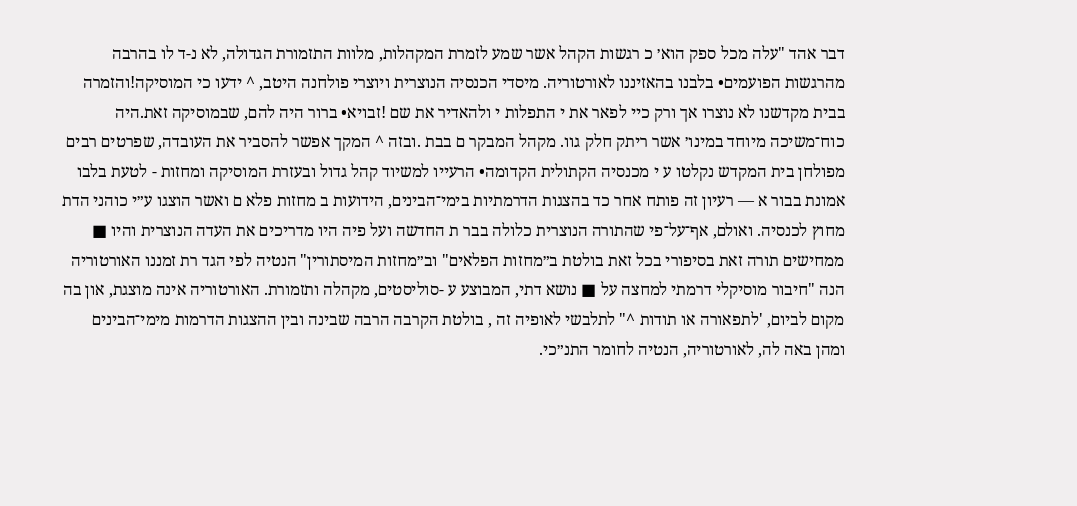דבר אהד "עלה מכל ספק הוא׳ כ רגשות הקהל אשר שמע לזמרת המקהלות, מלוות התזמורת הגדולה, לא נ-ד לו בהרבה מהרגשות הפועמים• בלבנו בהאזיננו לאורטוריה. מיסדי הכנסיה הנוצרית ויוצרי פולחנה היטב, ^ ידעו כי המוסיקה!והזמרה בבית מקדשנו לא נוצרו אך ורק כיי לפאר את י התפלות י ולהאדיר את שם !זבויא• ברור היה להם, שבמוסיקה זאת.היה כוח־משיכה מיוחד במינו׳ אשר ריתק חלק גוו. מקהל המבקר ם בבת .ובזה ^ המקך אפשר להסביר את העובדה, שפרטים רבים מפולחן בית המקדש נקלטו ע י מכנסיה הקתולית הקדומה• הרעייו למשיוד קהל גדול ובעזרת המוסיקה ומחזות - לטעת בלבו אמונת בבור א — רעיון זה פותח אחר כד בהצגות הדרמתיות בימי־הבינים, הידועות ב מחזות פלא ם ואשר הוצגו ע״י כוהני הדת מחוץ לכנסיה. ואולם, אף־על־פי שהתורה הנוצרית כלולה בבר ת החדשה ועל פיה היו מדריכים את העדה הנוצרית והיו ■ ממחישים תורה זאת בסיפורי בכל זאת בולטת ב״מחזות הפלאים" וב״מחזות המיסתורין" הנטיה לפי הגד רת זמננו האורטוריה הנה "חיבור מוסיקלי דרמתי למחצה על ■ נושא דתי, המבוצע ע -סוליסטים, מקהלה ותזמורת. האורטוריה אינה מוצגת, און בה מקום לביום, 'לתפאורה או תודות ^" לתלבשי לאופיה זה , בולטת הקרבה הרבה שבינה ובין ההצגות הדרמות מימי־הבינים ומהן באה לה, לאורטוריה, הנטיה לחומר התנ״כי.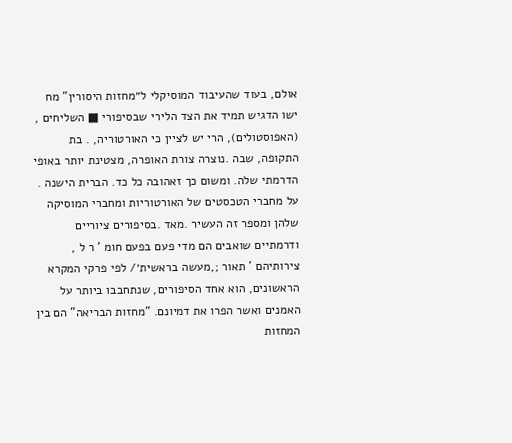אולם, בעוד שהעיבוד המוסיקלי ל״מחזות היסורין" מח ישו הדגיש תמיד את הצד הלירי שבסיפורי ■ השליחים , (האפוסטולים), הרי יש לציין כי האורטוריה, . בת התקופה, שבה .נוצרה צורת האופרה, מצטינת יותר באופי הדרמתי שלה. ומשום כך זאהובה כל כד. הברית הישנה . על מחברי הטכסטים של האורטוריות ומחברי המוסיקה שלהן ומספר זה העשיר .מאד .בסיפורים ציוריים ודרמתיים שואבים הם מדי פעם בפעם חומ ' ר ל , צירותיהם ' תאור ;,מעשה בראשית׳/ לפי פרקי המקרא הראשונים, הוא אחד הסיפורים, שנתחבבו ביותר על האמנים ואשר הפרו את דמיונם. "מחזות הבריאה" הם בין המחזות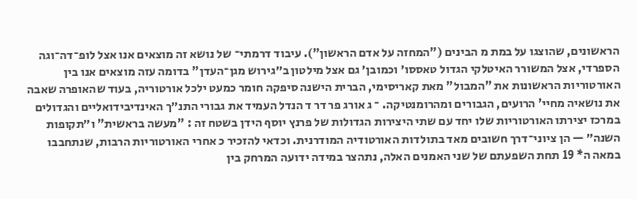הראשונים, שהוצגו על במת מ הבינים ("המחזה על אדם הראשון"). עיבוד דרמתי־ של נושא זה מוצאים אנו אצל לופ־דה־וגה הספרדי, אצל המשורר האיטלקי הגדול טאססו׳ וכמובן׳ גם אצל מילטון ב״גירוש מגן־העדן" בדומה עזה מוצאים אנו בין האורטוריות הראשונות את "המבול" מאת קאריסימי, הברית הישנה סיפקה חומר כמעט ילכל אורטוריה, בעוד שהאופרה שאבה את נושאיה מחיי' הרועים, הגבורים ומהרומנטיקה. ־ ג אורג פר דר ד הנדל העמיד את גבורי התנ״ך האינדיבידואליים והגדולים במרכז יצירתו האורטוריות שלו יחד עם שתי היצירות הגדולות של פרנץ יוסף הידן בשטח זה : "מעשה בראשית" ו״תקופות השנה״ — הן ציוני־דרך חשובים מאד בתולדות האורטודיה המודרנית. וכדאי להזכיר כ אחרי האורטוריות הרבות, שנתחבבו במאה ה* 19 תחת השפעתם של שני האמנים האלה, נתהצר במידה ידועה המרחק בין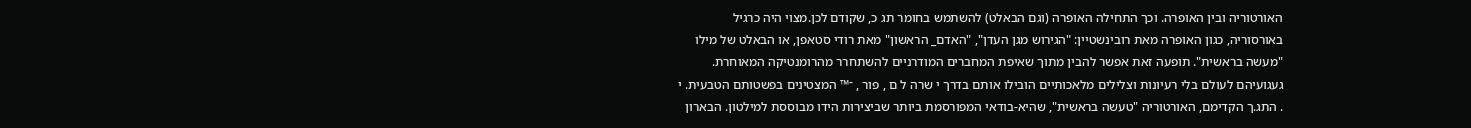האורטוריה ובין האופרה. וכך התחילה האופרה (וגם הבאלט) להשתמש בחומר תג כ, שקודם לכן.מצוי היה כרגיל באורסוריה, כגון האופרה מאת רובינשטיין: "הגירוש מגן העדן", "האדם_ הראשון" מאת רודי סטאפן, או הבאלט של מילו "מעשה בראשית". תופעה זאת אפשר להבין מתוך שאיפת המחברים המודרניים להשתחרר מהרומנטיקה המאוחרת. געגועיהם לעולם בלי רעיונות וצלילים מלאכותיים הובילו אותם בדרך י שרה ל ם , פור , ־™ המצטינים בפשטותם הטבעית. י . התג.ך הקדימם, האורטוריה "טעשה בראשית", שהיא-בודאי המפורסמת ביותר שביצירות הידו מבוססת למילטון. הבארון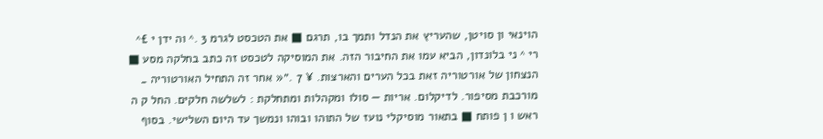הוינאי ון סויטן, שהעריץ את הנדל ותמך בו, תרגם ■ את הטכסט לגרמ 3 .^ וה ידן י £^ רי ^ ני בלונדון, הביא עמו את החיבור הזה. את המוסיקה לטכסט זה כתב בחלקה מסע ■ הנצחון של אורטוריה זאת בכל הערים והארצות. ¥ 7 .״« אחר זה התחיל האורטוריה _ מורכבת מסיפור. לדיקלום. אריות — סולו ומקהלות ומתחלקת : לשלשה חלקים. החל ק ה ראש ו ן פותח ■ בתאור מוסיקלי נועז של התוהו ובוהו ונמשך עד היום השלישי. בסוף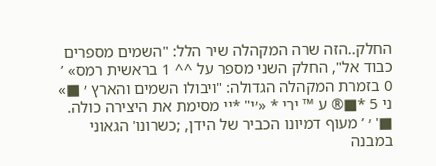החלק..הזה שרה המקהלה שיר הלל: "השמים מספרים כבוד אל", החלק השני מספר על ^^ 1 בראשית רמס» ’ 0 בזמרת המקהלה הגדולה: "ויבולו השמים והארץ ׳ ■» ני 5 *■® ע ™ ירי * «׳י" *יי מסימת את היצירה כולה. ■' ׳ ’ מעוף דמיונו הכביר של הידן, ;כשרונו' הגאוני במבנה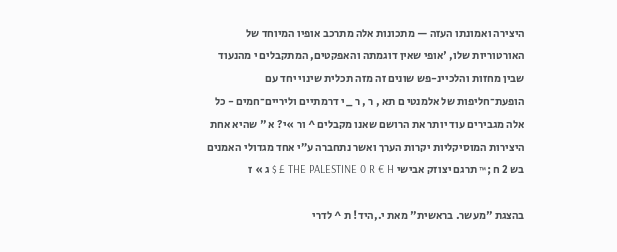היצירה ואמונתו העזה — מתכונות אלה מתרכב אופיו המיוחד של האורטוריות שלו, 'אופי שאין דוגמתה והאפקטים, המתקבלים י מהנעוד שבין מחזות והלכיינ-פש שונים זה מזה תכלית שינוי יחד עם הופעת־חליפות של אלמנטי ם תא , ר , ר _ י דרמתיים וליריים־חמים - כל אלה מגבירים עוד יותר את הרושם שאנו מקבלים ^ ור »י? א " שהיא אחת היצירות המוסיקליות יקרות הערך ואשר נתחברה ע״י אחד מגדולי האמנים בש 2 ח ;™ תרגם יצוזק אבישי THE PALESTINE 0 R € H £ $ ג » ז

בהצגת "מעשר. בראשית" מאת י.,היד! ת ^ לדרי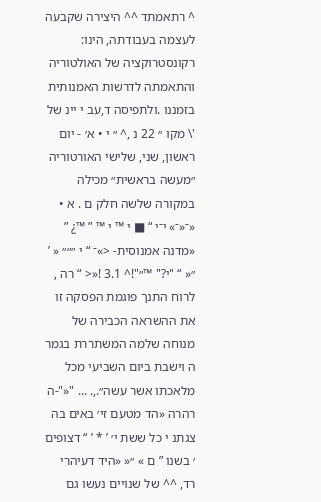^ רתאמתד ^^ היצירה שקבעה לעצמה בעבודתה, הינו: רקונסטרוקציה של האולטוריה והתאמתה לדרשות האמנותית בזמננו .ולתפיסה ד,עב י יינ של '\ מקו ״ 22 נ ,^ ״ י • א׳ - יום ראשון, שני, שלישי האורטוריה ״מעשה בראשית״ מכילה במקורה שלשה חלק ם . א • «־«־» י־י “ ■ י ™ י ™ ” ™¿ ” «מדנה אמנוסית- <»־ “ י ״״״ « ’ ״« “ "י?" ™״"!^ 3.1 !«< “ רה , לרוח התנך פוגמת הפסקה זו את ההשראה הכבירה של מנוחה שלמה המשתררת בגמר ה וישבת ביום השביעי מכל מלאכתו אשר עשה״.,. ... "«"-ה רהרה «הד מטעם זי׳ באים בה צגתנ י כל ששת י׳ ’ * ’ “ דצופים ׳ בשנו ” ם » ״« «היד דעיהרי רד, ^^ של שנויים נעשו גם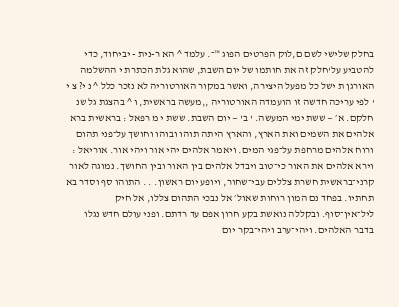בחלק שלישי לשם ם,לוק הפרטים הפוג ™־. עלמד ^ הא ר-נית - יביחוד, כדי להטביע על'חלק זה את חותמו של יום השבת, שהוא גלת הכתרת י ההשלמה האורגן ת ישל כל מפעל היצירה, ואשר במקור האורטוריה לא נזכר כלל ^ נ י? צ י ‘ לפי עריכה חדשה זו הועמדה האורטוריה ,,מעשה בראשית, ו ^ בהצגת גל שנ חלקם. א׳ — ששת ימי המעשה. ' ב' — יום השבת. ששת י מ רפאל : בראשית ברא אלהים את השמים ואת הארץ, והארץ היתה תוהו ובוהו וחושך על־פני תהום ורוח אלהים מרחפת על־פגי המים. ויאמר אלהים יהי אור ויהי אור. אוריאל : וירא אלהים את האור כי־טוב ויבדל אלהים בין האור ובין החושך. נמוגה לאור קרני־בראשית חשרת צללים עבי־שחור, ויופע יום ראשון. . . התוהו סף וסדר בא תחתיו. בפחד נם המון רוחות שאול׳ אל נבכי התהום צללו, אל חיק ליל־אין־סוף. ובקללה נואשת בקע חרון אפם עד רדתם. ופני עולם חדש נגלו בדבר האלהים. ויהי־ערב ויהי־בקר יום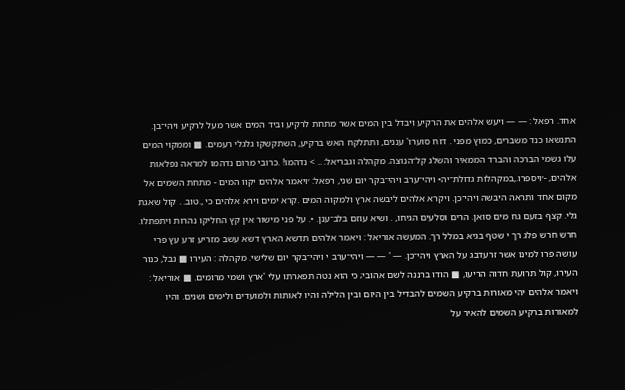אחד. רפאל : — — ויעש אלהים את הרקיע ויבדל בין המים אשר מתחת לרקיע וביד המים אשר מעל לרקיע ויהי־בן. התנשאו כנד משברים, כמוץ מפני . דוח סוערו' עננים, ותתלקח האש ברקיע, השתקשקו גלגלי רעמים. ■ וממקוי המים עלו גשמי הברכה והברד הממאיר והשלג קל־הנוצה. מקהלה וגבריאל: .. > נדהמו! .כרובי מרום נדהמו למראה נפלאות אלהים, -׳ויספרו.,במקהלות גדולת־יה• ויהי־ערב ויהי־בקר יום שני, רפאל: ׳ויאמר אלהים יקוו המים - מתחת השמים אל מקום אחד ותראה היבשה ויהי־כן. ויקרא אלהים ליבשה ארץ ולמקוה המים .קרא ימים וירא אלהים כי ,.טוב. . קול שאגת גלי. קצף בזעם גח מים סואן. הרים וסלעים הגיחו, . ושיא עוזם בלב־ענן. •. על פני מישור אין קץ החליקו נהרות ויתפתלו. חרש חרש פלג רך י שטף בגיא במלל רך. המעשה אוריאל : ויאמר אלהים תדשא הארץ דשא עשב מזריע זרע עץ פרי עושה פרו למינו אשר זרעדבג על הארץ ויהי־כן. — ' — — ויהי־ערב י ויהי־בקר יום שלישי. מקהלה : העירו ■ נבל, כנור העירו, קול תרועת חדוה הריעו, ■ הודו ברננה לשם אהובי; כי הוא נטה תפארתו עלי 'ארץ ושמי מרומים. ■ אוריאל : ויאמר אלהים יהי מאורות ברקיע השמים להבדיל בין היום ובין הלילה והיו לאותות ולמועדים ולימים ושנים. והיו למאורות ברקיע השמים להאיר על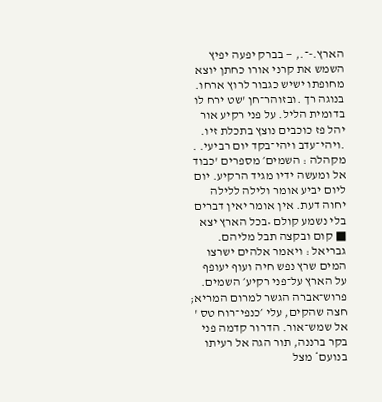הארץ.-־., — בברק יפעה יפיץ השמש את קרני אורו כחתן יוצא מחופתו ישיש כגבור לרוץ ארחו. בנוגה רך .ובזוהר־חן 'שט ירח לו בדומית הליל. על פני רקיע אור יהל פז כוכבים נוצץ בתכלת זיו. .ויהי־עדב ויהי־בקד יום רביעי. . מקהלה : השמים׳ מספרים 'כבוד אל ומעשה ידיו מגיד הרקיע. יום ליום יביע אומר ולילה ללילה יחוה דעת. אין אומר יאין דברים בלי נשמע קולם •בכל הארץ יצא ■ קום ובקצה תבל מליהם. גבריאל : ויאמר אלהים ישרצו המים שרץ נפש חיה ועוף יעופף על הארץ על־פני רקיע׳ השמים. פרוש־אברה הגשר למרום המריא; חצה שהקים, עלי ׳כנפי־רוח טס ' אל שמש־אור. הדרור קדמה פני בקר ברננה, תור הגה אל רעיתו בנועם* מצל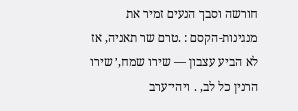חורשה וסבך הנעים זמיר את מנגינות-הקסם : .טרם שר תאניה, אז לא הביע עצבון — שירו שמח,׳ שירו הרנין כל לב, . ויהי־ערב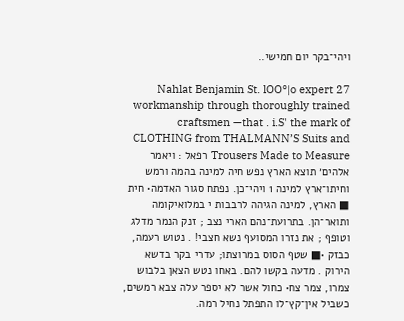ויהי־בקר יום חמישי..

27 Nahlat Benjamin St. lOO°|o expert workmanship through thoroughly trained craftsmen —that . i.S' the mark of CLOTHING from THALMANN’S Suits and Trousers Made to Measure רפאל : ויאמר אלהים׳ תוצא הארץ נפש חיה למינה בהמה ורמש וחיתו־ארץ למינה 1 ויהי־כן. נפתח סגור האדמה• חית ■ הארץ, למינה הגיהה לרבבות י במלואיקומה ותואר־הן. בתרועת־נהם הארי נצב ; זנק הנמר מדלג וטופף ; את נזרו המסועף נשא חצבי! . נטוש רעמה, כבזק •■ שטף הסוס במרוצתו; עדרי בקר בדשא הירוק . מדעה בקשו להם. באחו נטש הצאן בלבוש צמרו, צמר צח• כחול אשר לא יספר עלה צבא רמשים, כשביל אין־קץ־לו התפתל נחיל רמה.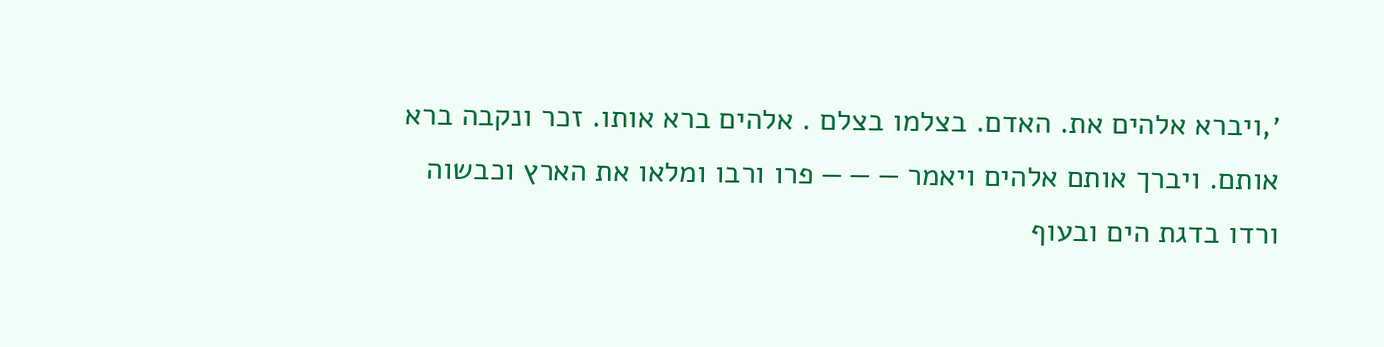׳,ויברא אלהים את. האדם. בצלמו בצלם . אלהים ברא אותו. זכר ונקבה ברא אותם. ויברך אותם אלהים ויאמר — — — פרו ורבו ומלאו את הארץ וכבשוה ורדו בדגת הים ובעוף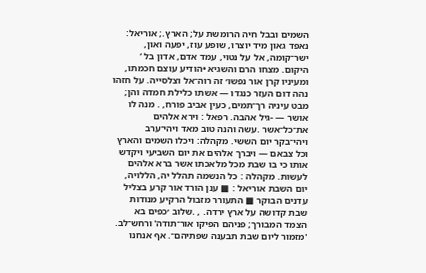השמים ובבל חיה הרומשת על; הארץ.; אוריאל: נאפד גאון מיד יוצרו, שופע עוז, יפעה ואון, ישר־קומה, אל על נטוי, עמד אדם, אדון בל ‘ היקום. מצחו הרם והשגיא •הודיע עוצם חכמתו, ומעיניו קרן אור נפשו׳ זה רוה־אל וצלסייה. על חזהו נהה דום העזר כנגדו — אשתו כלילת חמדה והן; מבט עיניה רך־תמים, כעין אביב פורח, . מנה לו אושר — -גיל אהבה. רפאל : וירא אלהים את־כל־אשר .עשה והנה טוב מאד ויהי־ערב ויהי־בקר יום הששי. מקהלה: ויכלו השמים והארץ וכל צבאם — ויברך אלהים את יום השביעי ויקדש אותו כי בו שבת מכל מלאכתו אשר ברא אלהים לעשות. מקהלה : כל הנשמה תהלל יה, הללויה, יום השבת אוריאל : ■ ענן הורד אור קרע בצליל עדנים הבוקר ■ התעורר מזבול הרקיע מנודות שבת קדושה על ארץ ירדה. , .שלוב ׳כפים בא הצמד המבורך; פניהם הפיקו אור־תודה' ורחש־לב. 'מזמור ליום שבת תבענה שפתיהם־. אף אנחנו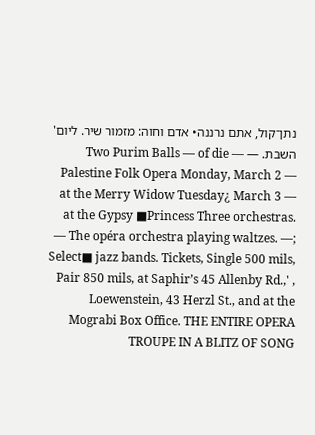נתן־קול, אתם נרננה• אדם וחוה: מזמור שיר. ליום' השבת. — Two Purim Balls — of die — Palestine Folk Opera Monday, March 2 — at the Merry Widow Tuesday¿ March 3 — at the Gypsy ■Princess Three orchestras. — The opéra orchestra playing waltzes. —; Select■ jazz bands. Tickets, Single 500 mils, Pair 850 mils, at Saphir’s 45 Allenby Rd.,' , Loewenstein, 43 Herzl St., and at the Mograbi Box Office. THE ENTIRE OPERA TROUPE IN A BLITZ OF SONG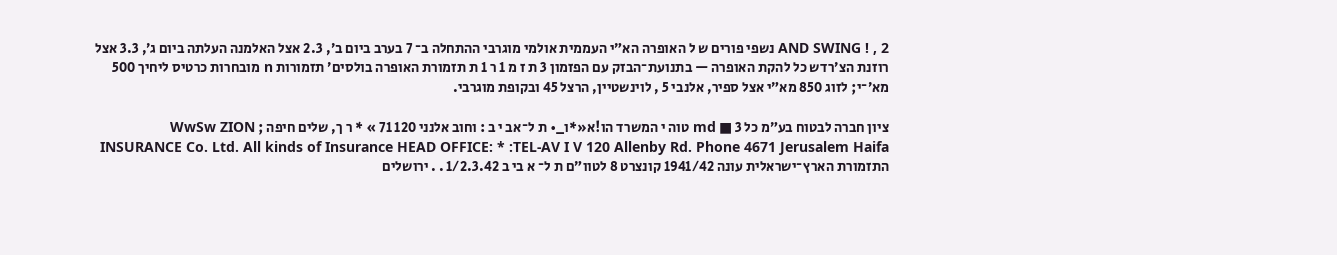AND SWING ! , 2 נשפי פורים ש ל האופרה הא״י העממית אולמי מוגרבי ההתחלה ב־ 7 בערב ביום ב׳, 2.3 אצל האלמנה העלתה ביום ג׳, 3.3 אצל רוזנת הצ׳רדש כל להקת האופרה — בתנועת־הבזק עם הפזמון 3 ת ז מ 1 ר 1 ת תזמורת האופרה בולסים׳ תזמורות n מובחרות כרטיס ליחיך 500 מא׳־י; לזוג 850 מא״י אצל ספיר, אלנבי 5 , לוינשטיין, הרצל 45 ובקופת מוגרבי.

ציון חברה לבטוח בע״מ כל 3 ■ md טוה י המשרד הו!א«*ו_• ת ל־אב י ב : וחוב אלנני 120 71 » * ר ך, שלים חיפה ; WwSw ZION INSURANCE Co. Ltd. All kinds of Insurance HEAD OFFICE: * :TEL-AV I V 120 Allenby Rd. Phone 4671 Jerusalem Haifa התזמורת הארץ־ישראלית עונה 1941/42 קונצרט 8 לטוו״ם ת ל־ א בי ב 1/2.3.42 . . ירושלים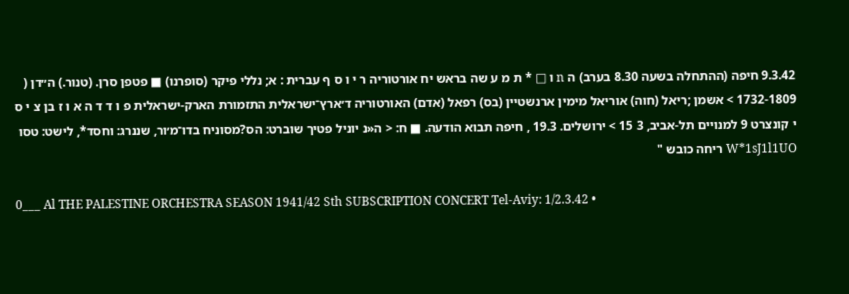9.3.42 חיפה (ההתחלה בשעה 8.30 בערב) ה n ו □ * ת מ ע שה בראש יח אורטוריה ר י ו ס ף עברית : א; נללי פיקר (סופרנו) ■ פטפן סרן. (טנור.) ה״דן ( 1732-1809 > אשמן ;ריאל (חוה) אוריאל מימין ארנשטיין (בס) רפאל (אדם) האורטוריה ד׳ארץ־ישראלית התזמורת הארק-ישראלית פ ו ד ד ה א ו ז בן צ י ס י קונצרט 9 למנויים תל-אביב, 3 15 > ירושלים. 19.3 , חיפה תבוא הודעה. ■ ח: < ה«נ יוניל פטיך שוברט: הס?מסוניח בדו־מ׳ור, שננרג: וחסד*, לישט: טסו W*1sJ1l1UO ריחה כובש "

0___ Al THE PALESTINE ORCHESTRA SEASON 1941/42 Sth SUBSCRIPTION CONCERT Tel-Aviy: 1/2.3.42 •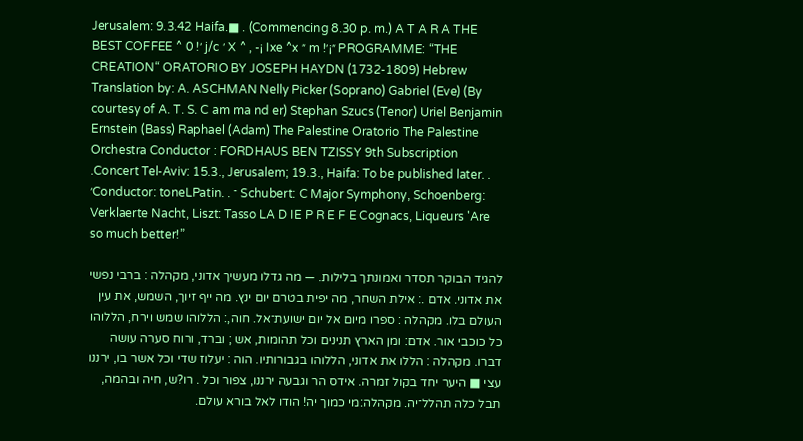Jerusalem: 9.3.42 Haifa.■ . (Commencing 8.30 p. m.) A T A R A THE BEST COFFEE ^ 0 !׳ j/c ׳ X ^ , -¡ Ixe ^x ״ m !״¡׳ PROGRAMME: “THE CREATION“ ORATORIO BY JOSEPH HAYDN (1732-1809) Hebrew Translation by: A. ASCHMAN Nelly Picker (Soprano) Gabriel (Eve) (By courtesy of A. T. S. C am ma nd er) Stephan Szucs (Tenor) Uriel Benjamin Ernstein (Bass) Raphael (Adam) The Palestine Oratorio The Palestine Orchestra Conductor : FORDHAUS BEN TZISSY 9th Subscription .Concert Tel-Aviv: 15.3., Jerusalem; 19.3., Haifa: To be published later. . ׳Conductor: toneLPatin. . ־ Schubert: C Major Symphony, Schoenberg: Verklaerte Nacht, Liszt: Tasso LA D IE P R E F E Cognacs, Liqueurs 'Are so much better!”

להגיד הבוקר תסדר ואמונתך בלילות. — מה גדלו מעשיך אדוני, מקהלה : ברבי נפשי את אדוני. אדם .: אילת השחר, מה יפית בטרם יום ינץ. מה ייף זיוך, השמש, את עין העולם בלו. מקהלה : ספרו מיום אל יום ישועת־אל. חוה,: הללוהו שמש וירח, הללוהו כל כוכבי אור. אדם: ומן הארץ תנינים וכל תהומות, אש ; וברד, ורוח סערה עושה דברו. מקהלה : הללו את אדוני, הללוהו בגבורותיו. הוה : יעלוז שדי וכל אשר בו, ירננו עצי ■ היער יחד בקול זמרה. אידס הר וגבעה ירננו, צפור וכל . רו?ש, חיה ובהמה, תבל כלה תהלל־יה. מקהלה:מי כמוך יה! הודו לאל בורא עולם.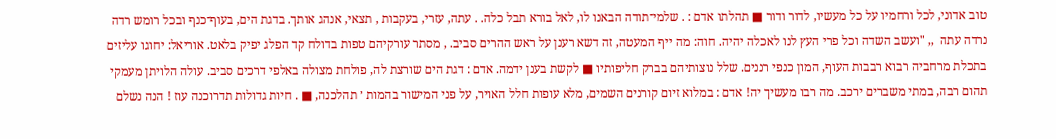טוב אדוני, לכל ורחמיו על כל מעשיו, לדור ודור ■ תהלתו אדם : . שלמי־תודה הבאנו לו, לאל בורא תבל כלה. . עתה, עזרי, בעקבות , תצאי, אנהג אותך. בדגת הים, בעוף־כנף ובכל רומש רדה נרדה עתה  ,, "ועשב השדה וכל פרי העץ לנו לאכלה יהיה. חוה: מה ייף המעטה, זה דשא רענן על ראש ההרים סביב. , מסתר עורקיהם טפות בדולח קד הפלג יפיק בלאט. אוריאל: יחוגו עליזים בתכלת מרחביה רבוא רבבות העוף, המון כנפי רננים. שלל נוצותיהם בברק חליפותיו ■ לקשת בענן ידמה. אדם : דגת הים שורצת לה, פולחת מצולה באלפי דרכים סביב. עולה הלויתן מעמקי תהום רבה, במתי משברים ירכב. מה רבו מעשיך יה! אדם : במלוא זיום קורנים השמים, מלא עופות חלל האויר, על פני המישור בהמות ׳ תהלכנה, ■ . חיות גדולות תדרוכנה עוז ! הנה נשלם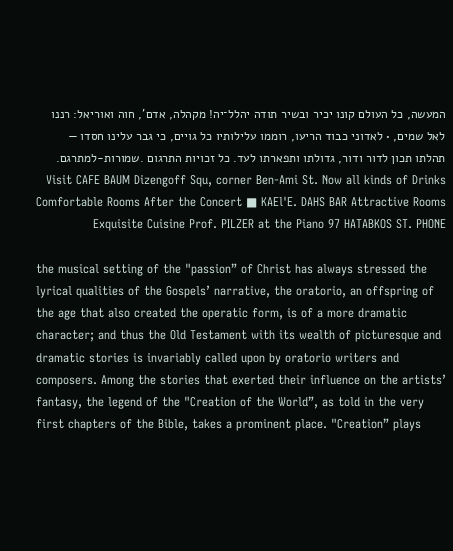המעשה, כל העולם קונו יכיר ובשיר תודה יהלל־יה! מקהלה, אדם', חוה ואוריאל: רננו לאל שמים, • לאדוני כבוד הריעו, רוממו עלילותיו כל גויים, כי גבר עלינו חסדו — תהלתו תכון לדור ודור, גדולתו ותפארתו לעד. כל זכויות התרגום .שמורות-למתרגם. Visit CAFE BAUM Dizengoff Squ, corner Ben-Ami St. Now all kinds of Drinks Comfortable Rooms After the Concert ■ KAEl'E. DAHS BAR Attractive Rooms Exquisite Cuisine Prof. PILZER at the Piano 97 HATABKOS ST. PHONE

the musical setting of the "passion” of Christ has always stressed the lyrical qualities of the Gospels’ narrative, the oratorio, an offspring of the age that also created the operatic form, is of a more dramatic character; and thus the Old Testament with its wealth of picturesque and dramatic stories is invariably called upon by oratorio writers and composers. Among the stories that exerted their influence on the artists’ fantasy, the legend of the "Creation of the World”, as told in the very first chapters of the Bible, takes a prominent place. "Creation” plays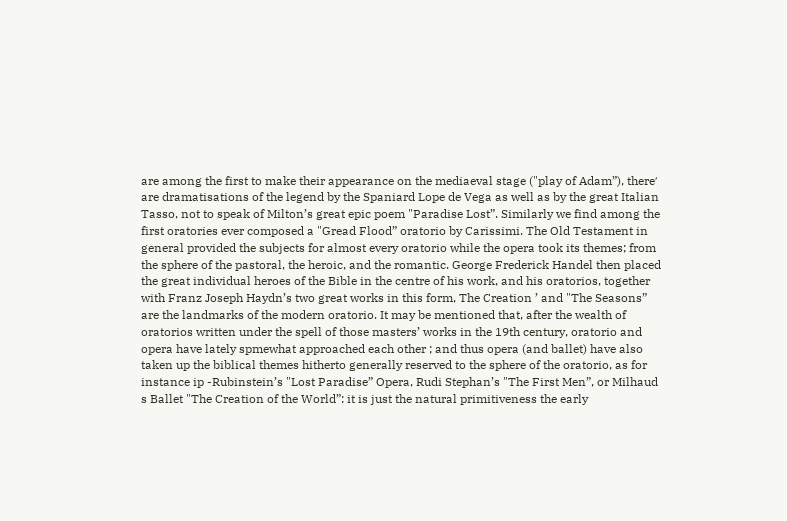are among the first to make their appearance on the mediaeval stage ("play of Adam”), there׳ are dramatisations of the legend by the Spaniard Lope de Vega as well as by the great Italian Tasso, not to speak of Milton’s great epic poem "Paradise Lost”. Similarly we find among the first oratories ever composed a "Gread Flood” oratorio by Carissimi. The Old Testament in general provided the subjects for almost every oratorio while the opera took its themes; from the sphere of the pastoral, the heroic, and the romantic. George Frederick Handel then placed the great individual heroes of the Bible in the centre of his work, and his oratorios, together with Franz Joseph Haydn’s two great works in this form, The Creation ’ and "The Seasons” are the landmarks of the modern oratorio. It may be mentioned that, after the wealth of oratorios written under the spell of those masters’ works in the 19th century, oratorio and opera have lately spmewhat approached each other ; and thus opera (and ballet) have also taken up the biblical themes hitherto generally reserved to the sphere of the oratorio, as for instance ip -Rubinstein’s "Lost Paradise” Opera, Rudi Stephan’s "The First Men”, or Milhaud s Ballet "The Creation of the World”: it is just the natural primitiveness the early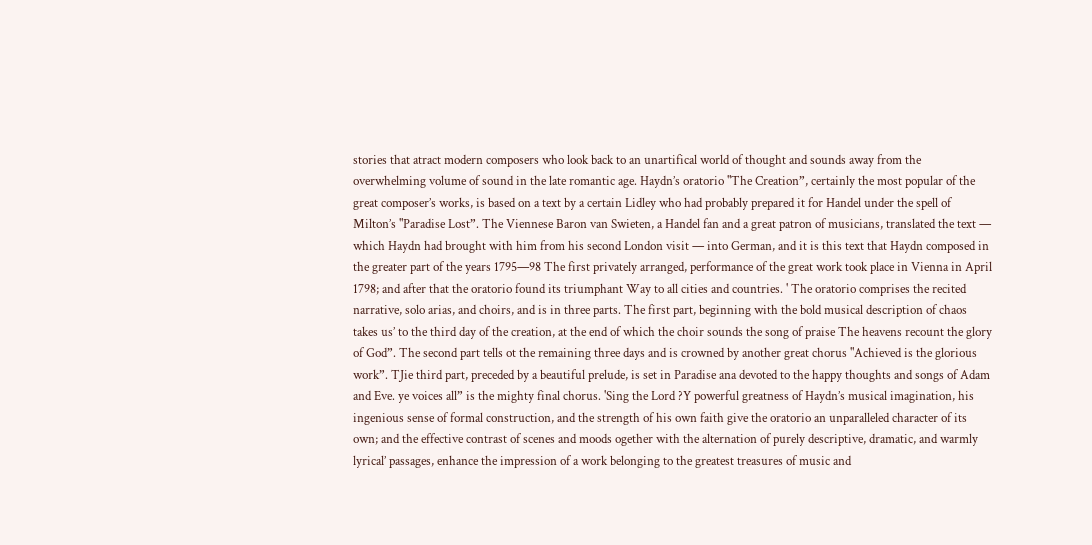stories that atract modern composers who look back to an unartifical world of thought and sounds away from the overwhelming volume of sound in the late romantic age. Haydn’s oratorio "The Creation”, certainly the most popular of the great composer’s works, is based on a text by a certain Lidley who had probably prepared it for Handel under the spell of Milton’s "Paradise Lost”. The Viennese Baron van Swieten, a Handel fan and a great patron of musicians, translated the text — which Haydn had brought with him from his second London visit — into German, and it is this text that Haydn composed in the greater part of the years 1795—98 The first privately arranged, performance of the great work took place in Vienna in April 1798; and after that the oratorio found its triumphant Way to all cities and countries. ' The oratorio comprises the recited narrative, solo arias, and choirs, and is in three parts. The first part, beginning with the bold musical description of chaos takes us’ to the third day of the creation, at the end of which the choir sounds the song of praise The heavens recount the glory of God”. The second part tells ot the remaining three days and is crowned by another great chorus "Achieved is the glorious work”. TJie third part, preceded by a beautiful prelude, is set in Paradise ana devoted to the happy thoughts and songs of Adam and Eve. ye voices all” is the mighty final chorus. 'Sing the Lord ?Y powerful greatness of Haydn’s musical imagination, his ingenious sense of formal construction, and the strength of his own faith give the oratorio an unparalleled character of its own; and the effective contrast of scenes and moods ogether with the alternation of purely descriptive, dramatic, and warmly lyrical’ passages, enhance the impression of a work belonging to the greatest treasures of music and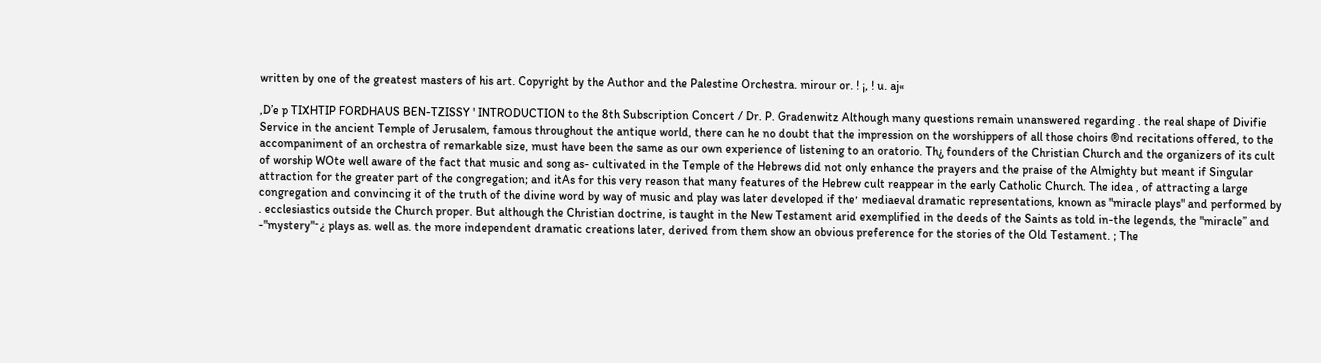written by one of the greatest masters of his art. Copyright by the Author and the Palestine Orchestra. mirour or. ! ¡, ! u. aj«

,D’e p TIXHTIP FORDHAUS BEN-TZISSY ' INTRODUCTION to the 8th Subscription Concert / Dr. P. Gradenwitz Although many questions remain unanswered regarding . the real shape of Divifie Service in the ancient Temple of Jerusalem, famous throughout the antique world, there can he no doubt that the impression on the worshippers of all those choirs ®nd recitations offered, to the accompaniment of an orchestra of remarkable size, must have been the same as our own experience of listening to an oratorio. Th¿ founders of the Christian Church and the organizers of its cult of worship WOte well aware of the fact that music and song as- cultivated in the Temple of the Hebrews did not only enhance the prayers and the praise of the Almighty but meant if Singular attraction for the greater part of the congregation; and itAs for this very reason that many features of the Hebrew cult reappear in the early Catholic Church. The idea , of attracting a large congregation and convincing it of the truth of the divine word by way of music and play was later developed if the׳ mediaeval dramatic representations, known as "miracle plays" and performed by . ecclesiastics outside the Church proper. But although the Christian doctrine, is taught in the New Testament arid exemplified in the deeds of the Saints as told in-the legends, the "miracle” and -"mystery"־¿ plays as. well as. the more independent dramatic creations later, derived from them show an obvious preference for the stories of the Old Testament. ; The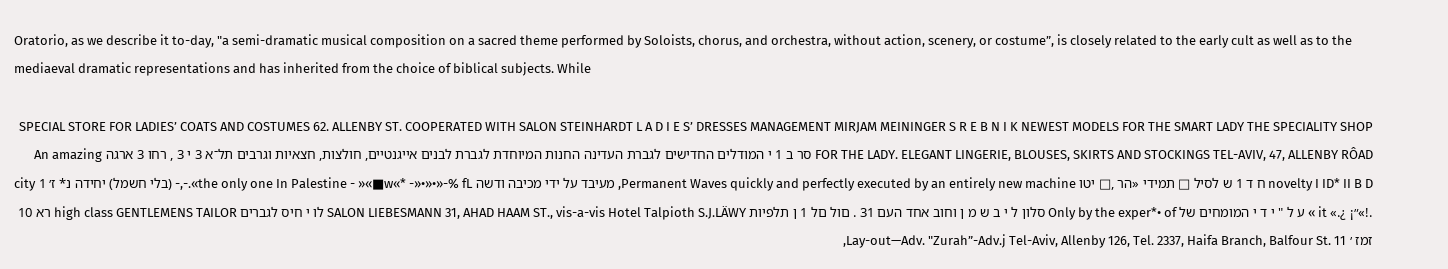Oratorio, as we describe it to-day, "a semi-dramatic musical composition on a sacred theme performed by Soloists, chorus, and orchestra, without action, scenery, or costume”, is closely related to the early cult as well as to the mediaeval dramatic representations and has inherited from the choice of biblical subjects. While

SPECIAL STORE FOR LADIES’ COATS AND COSTUMES 62. ALLENBY ST. COOPERATED WITH SALON STEINHARDT L A D I E S’ DRESSES MANAGEMENT MIRJAM MEININGER S R E B N I K NEWEST MODELS FOR THE SMART LADY THE SPECIALITY SHOP FOR THE LADY. ELEGANT LINGERIE, BLOUSES, SKIRTS AND STOCKINGS TEL-AVIV, 47, ALLENBY RÔAD סר ב 1 י המודלים החדישים לגברת העדינה החנות המיוחדת לגברת לבנים אייגנטיים, חולצות, חצאיות וגרבים תל־א 3 י 3 , רחו 3 ארגה An amazing novelty I ID* II B D ח ד 1 ש לסיל □ תמידי «הר ,□ יטו Permanent Waves quickly and perfectly executed by an entirely new machine, מעיבד על ידי מכיבה ודשה the only one In Palestine - »«■w«* -»•»•»-% fL».-,- (בלי חשמל) יחידה נ* ז׳ 1 city .!»״¡ ¿.» it » ע ל " י ד י המומחים של Only by the exper*• of סלון ל י ב ש מ ן וחוב אחד העם 31 . םול םל 1 ן תלפיות SALON LIEBESMANN 31, AHAD HAAM ST., vis-a-vis Hotel Talpioth S.J.LÄWY לו י חיס לגברים high class GENTLEMENS TAILOR רא 10 זמז ׳ Lay-out—Adv. "Zurah”-Adv.j Tel-Aviv, Allenby 126, Tel. 2337, Haifa Branch, Balfour St. 11,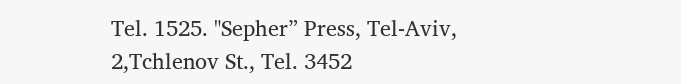Tel. 1525. "Sepher” Press, Tel-Aviv, 2,Tchlenov St., Tel. 3452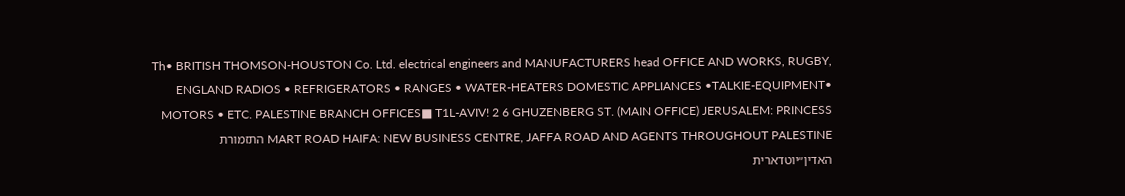Th• BRITISH THOMSON-HOUSTON Co. Ltd. electrical engineers and MANUFACTURERS head OFFICE AND WORKS, RUGBY, ENGLAND RADIOS • REFRIGERATORS • RANGES • WATER-HEATERS DOMESTIC APPLIANCES •TALKIE-EQUIPMENT• MOTORS • ETC. PALESTINE BRANCH OFFICES■ T1L-AVIV! 2 6 GHUZENBERG ST. (MAIN OFFICE) JERUSALEM: PRINCESS MART ROAD HAIFA: NEW BUSINESS CENTRE, JAFFA ROAD AND AGENTS THROUGHOUT PALESTINE התזמורת האדין״יוטדארית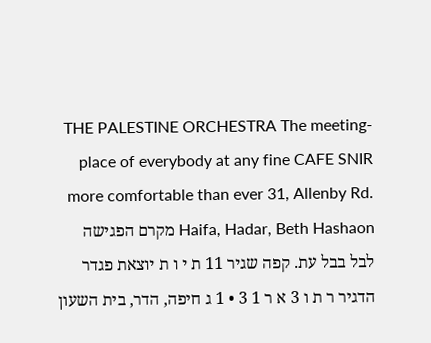THE PALESTINE ORCHESTRA The meeting-place of everybody at any fine CAFE SNIR more comfortable than ever 31, Allenby Rd. Haifa, Hadar, Beth Hashaon מקרם הפגישה לבל בבל עת. קפה שגיר 11 ת י ו ת יוצאת פגדר הדגיר ר ת ו 3 א ר 1 3 • 1 ג חיפה, הדר, בית השעון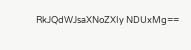RkJQdWJsaXNoZXIy NDUxMg==